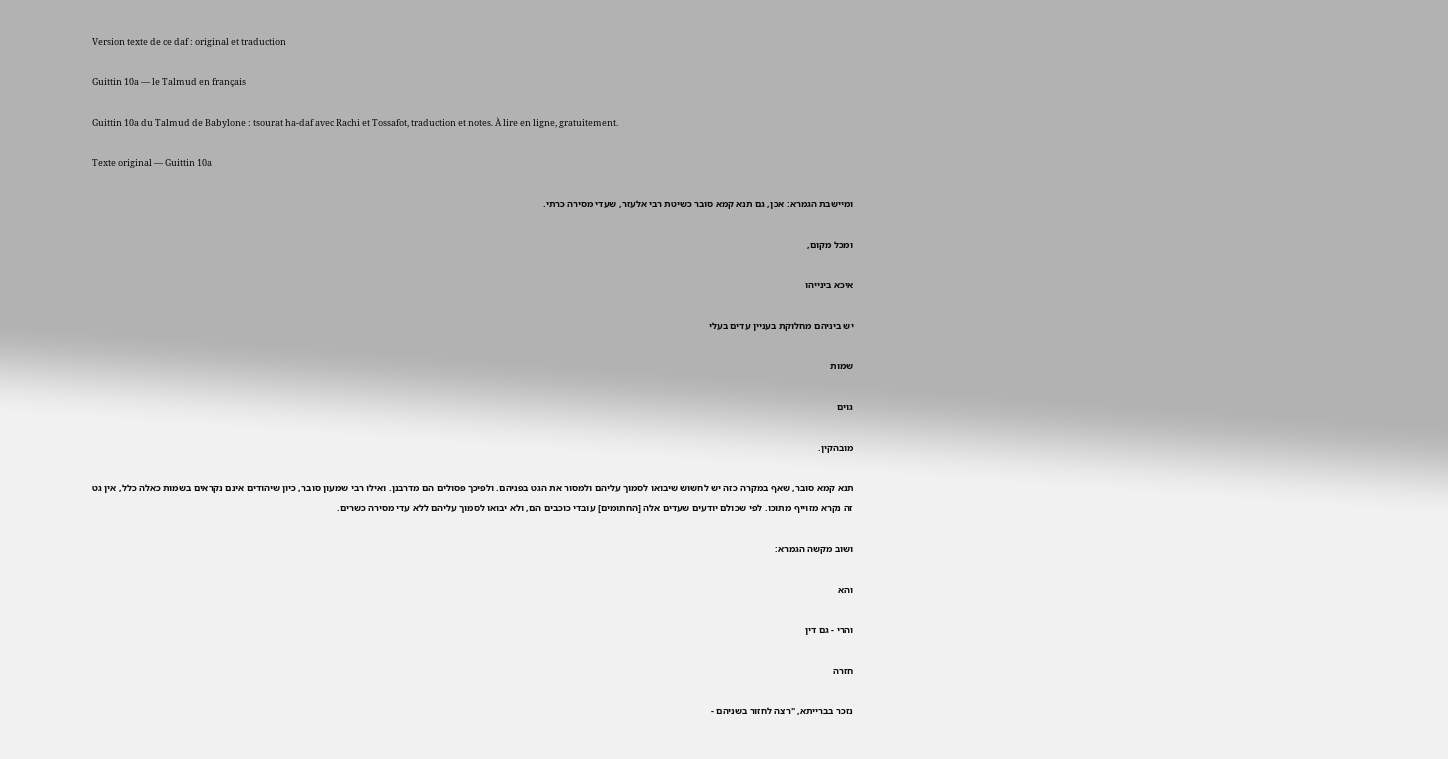Version texte de ce daf : original et traduction

Guittin 10a — le Talmud en français

Guittin 10a du Talmud de Babylone : tsourat ha-daf avec Rachi et Tossafot, traduction et notes. À lire en ligne, gratuitement.

Texte original — Guittin 10a

ומיישבת הגמרא: אכן, גם תנא קמא סובר כשיטת רבי אלעזר, שעדי מסירה כרתי.

ומכל מקום,

איכא בינייהו

יש ביניהם מחלוקת בעניין עדים בעלי

שמות

גוים

מובהקין.

תנא קמא סובר, שאף במקרה כזה יש לחשוש שיבואו לסמוך עליהם ולמסור את הגט בפניהם. ולפיכך פסולים הם מדרבנן. ואילו רבי שמעון סובר, כיון שיהודים אינם נקראים בשמות כאלה כלל, אין גט זה נקרא מזוייף מתוכו. לפי שכולם יודעים שעדים אלה [החתומים] עובדי כוכבים הם, ולא יבואו לסמוך עליהם ללא עדי מסירה כשרים.

ושוב מקשה הגמרא:

והא

והרי - גם דין

חזרה

נזכר בברייתא, "רצה לחזור בשניהם -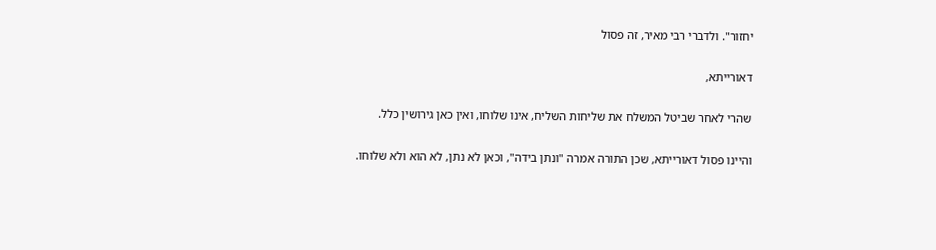יחזור". ולדברי רבי מאיר, זה פסול

דאורייתא,

שהרי לאחר שביטל המשלח את שליחות השליח, אינו שלוחו, ואין כאן גירושין כלל.

והיינו פסול דאורייתא, שכן התורה אמרה "ונתן בידה", וכאן לא נתן, לא הוא ולא שלוחו.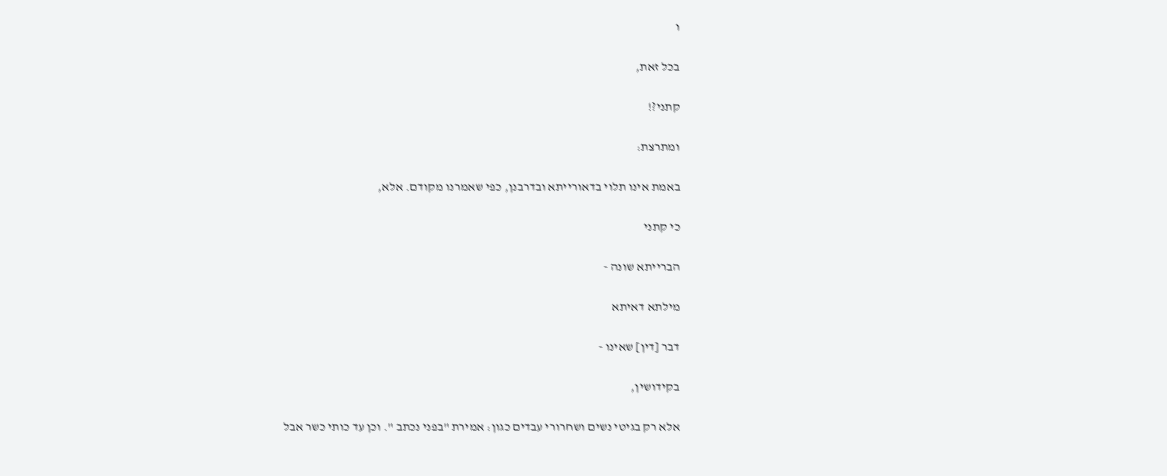ו

בכל זאת,

קתני?!

ומתרצת:

באמת אינו תלוי בדאורייתא ובדרבנן, כפי שאמרנו מקודם. אלא,

כי קתני

הברייתא שונה -

מילתא דאיתא

דבר [דין] שאינו -

בקידושין,

אלא רק בגיטי נשים ושחרורי עבדים כגון: אמירת "בפני נכתב ". וכן עד כותי כשר אבל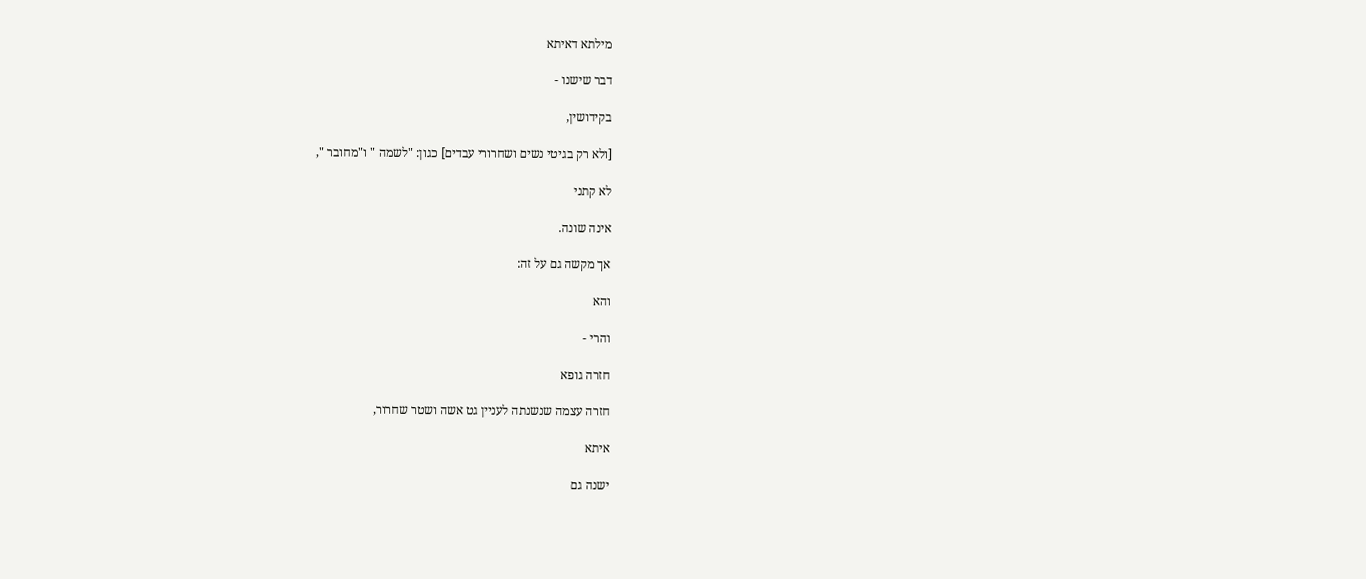מילתא דאיתא

דבר שישנו -

בקידושין,

[ולא רק בגיטי נשים ושחרורי עבדים] כגון: "לשמה " ו"מחובר ",

לא קתני

אינה שונה.

אך מקשה גם על זה:

והא

והרי -

חזרה גופא

חזרה עצמה שנשנתה לעניין גט אשה ושטר שחרור,

איתא

ישנה גם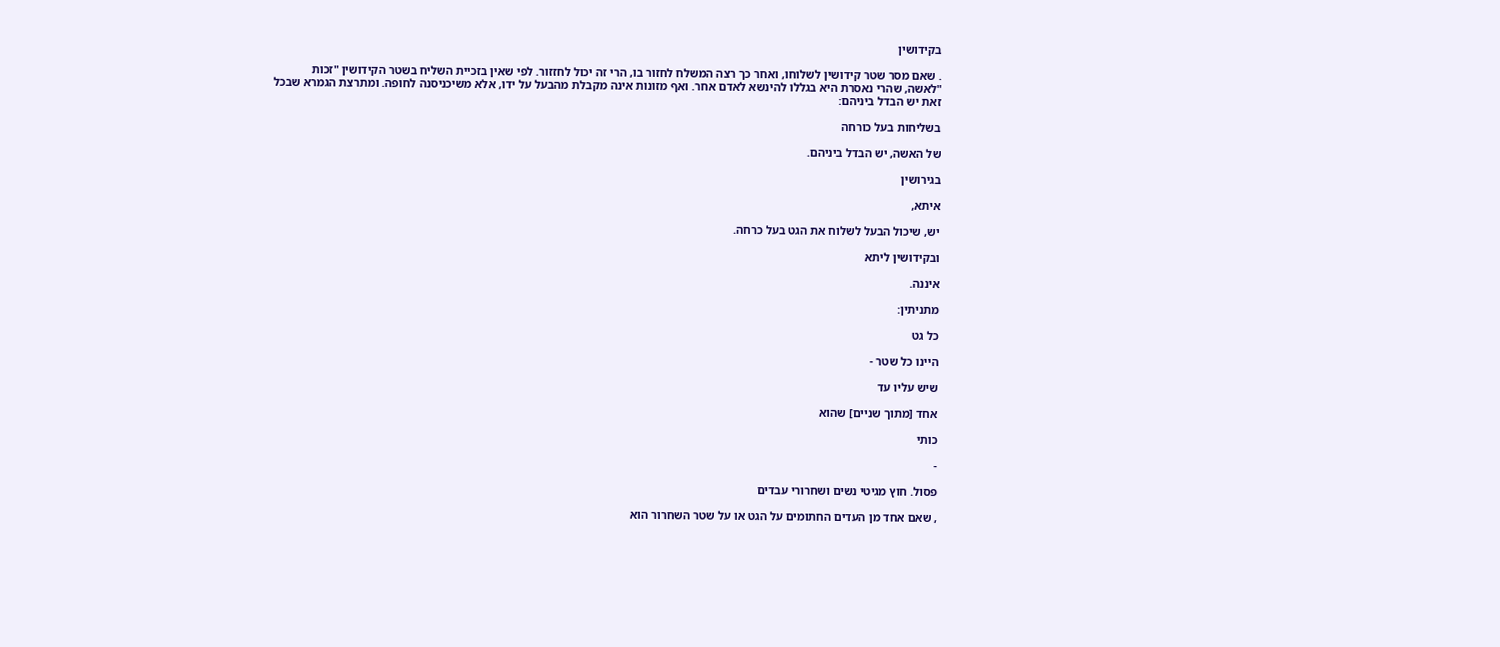בקידושין

. שאם מסר שטר קידושין לשלוחו, ואחר כך רצה המשלח לחזור בו, הרי זה יכול לחזזור. לפי שאין בזכיית השליח בשטר הקידושין "זכות "לאשה, שהרי נאסרת היא בגללו להינשא לאדם אחר. ואף מזונות אינה מקבלת מהבעל על ידו, אלא משיכניסנה לחופה. ומתרצת הגמרא שבכל זאת יש הבדל ביניהם:

בשליחות בעל כורחה

של האשה, יש הבדל ביניהם.

בגירושין

איתא,

יש, שיכול הבעל לשלוח את הגט בעל כרחה.

ובקידושין ליתא

איננה.

מתניתין:

כל גט

היינו כל שטר -

שיש עליו עד

אחד [מתוך שניים] שהוא

כותי

-

פסול. חוץ מגיטי נשים ושחרורי עבדים

, שאם אחד מן העדים החתומים על הגט או על שטר השחרור הוא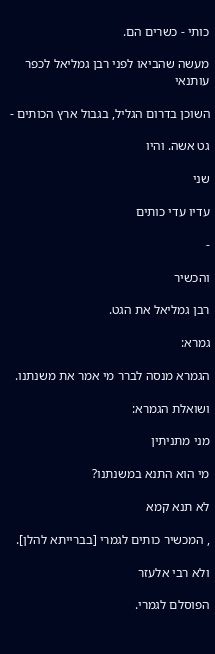כותי - כשרים הם.

מעשה שהביאו לפני רבן גמליאל לכפר עותנאי

השוכן בדרום הגליל, בגבול ארץ הכותים -

גט אשה. והיו

שני

עדיו עדי כותים

-

והכשיר

רבן גמליאל את הגט.

גמרא:

הגמרא מנסה לברר מי אמר את משנתנו.

ושואלת הגמרא:

מני מתניתין

מי הוא התנא במשנתנו?

לא תנא קמא

, המכשיר כותים לגמרי [בברייתא להלן].

ולא רבי אלעזר

הפוסלם לגמרי.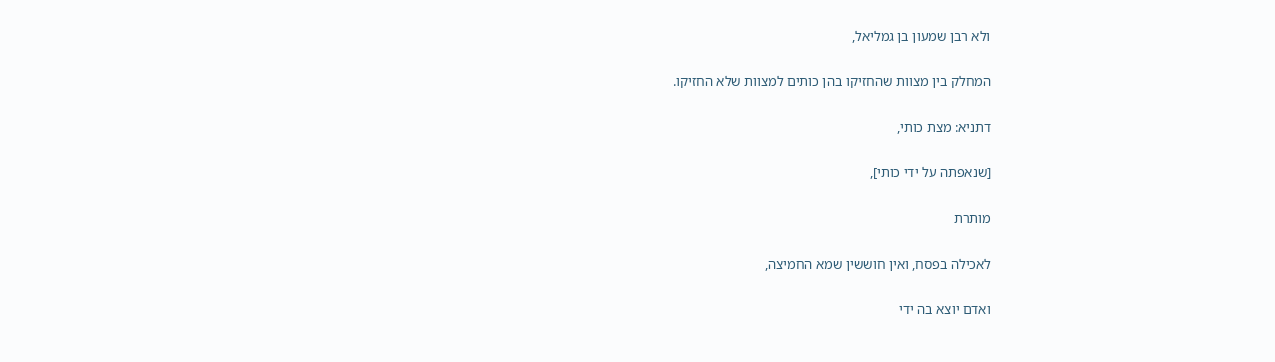ולא רבן שמעון בן גמליאל,

המחלק בין מצוות שהחזיקו בהן כותים למצוות שלא החזיקו.

דתניא: מצת כותי,

[שנאפתה על ידי כותי],

מותרת

לאכילה בפסח, ואין חוששין שמא החמיצה,

ואדם יוצא בה ידי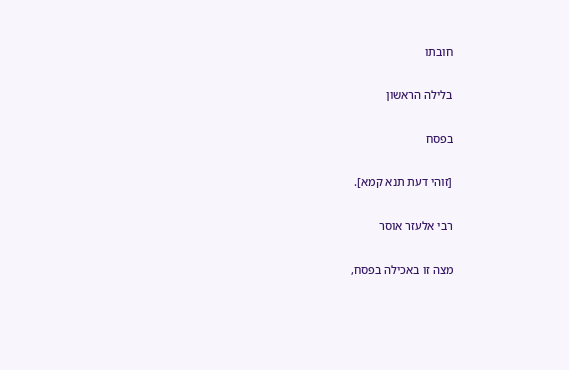חובתו

בלילה הראשון

בפסח

[זוהי דעת תנא קמא].

רבי אלעזר אוסר

מצה זו באכילה בפסח,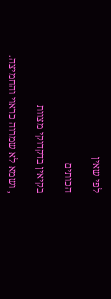לפי שאין

הכותים

בקיאין בדקדוקי מצוות

, ושמא לא שמרוה כראוי והחמיצה.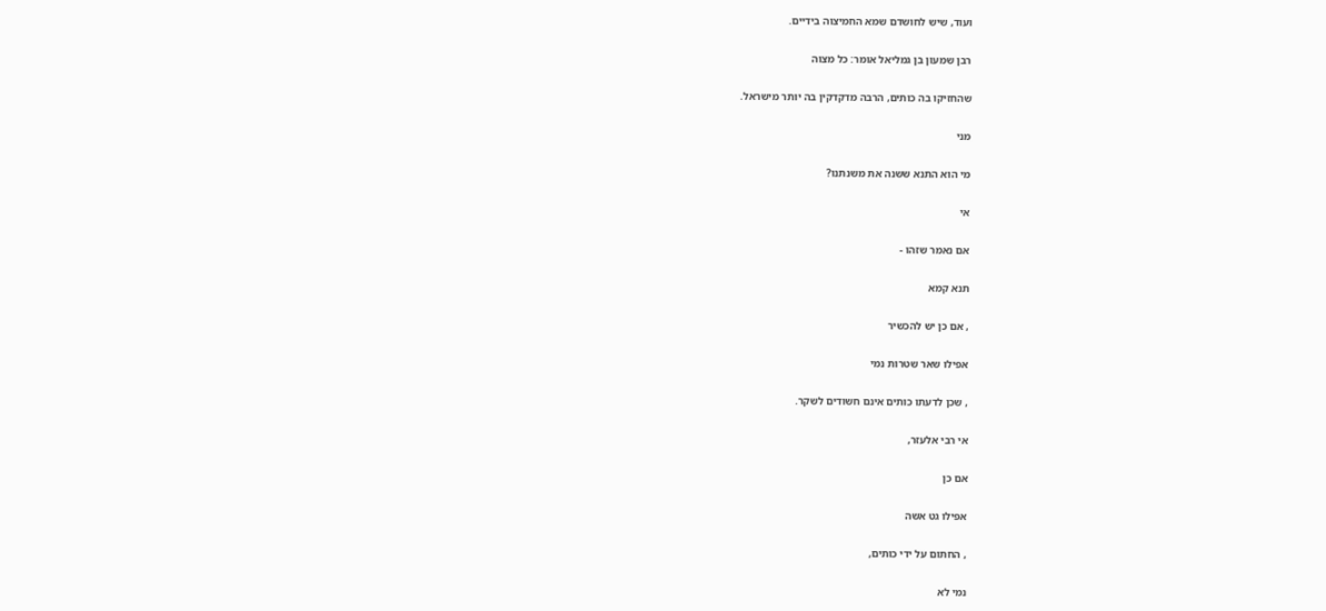ועוד, שיש לחושדם שמא החמיצוה בידיים.

רבן שמעון בן גמליאל אומר: כל מצוה

שהחזיקו בה כותים, הרבה מדקדקין בה יותר מישראל.

מני

מי הוא התנא ששנה את משנתנו?

אי

אם נאמר שזהו -

תנא קמא

, אם כן יש להכשיר

אפילו שאר שטרות נמי

, שכן לדעתו כותים אינם חשודים לשקר.

אי רבי אלעזר,

אם כן

אפילו גט אשה

, החתום על ידי כותים,

נמי לא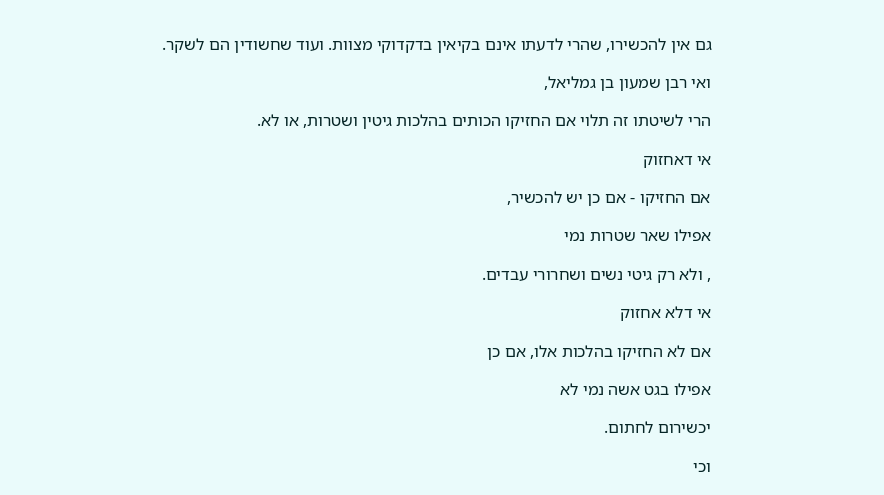גם אין להכשירו, שהרי לדעתו אינם בקיאין בדקדוקי מצוות. ועוד שחשודין הם לשקר.

ואי רבן שמעון בן גמליאל,

הרי לשיטתו זה תלוי אם החזיקו הכותים בהלכות גיטין ושטרות, או לא.

אי דאחזוק

אם החזיקו - אם כן יש להכשיר,

אפילו שאר שטרות נמי

, ולא רק גיטי נשים ושחרורי עבדים.

אי דלא אחזוק

אם לא החזיקו בהלכות אלו, אם כן

אפילו בגט אשה נמי לא

יכשירום לחתום.

וכי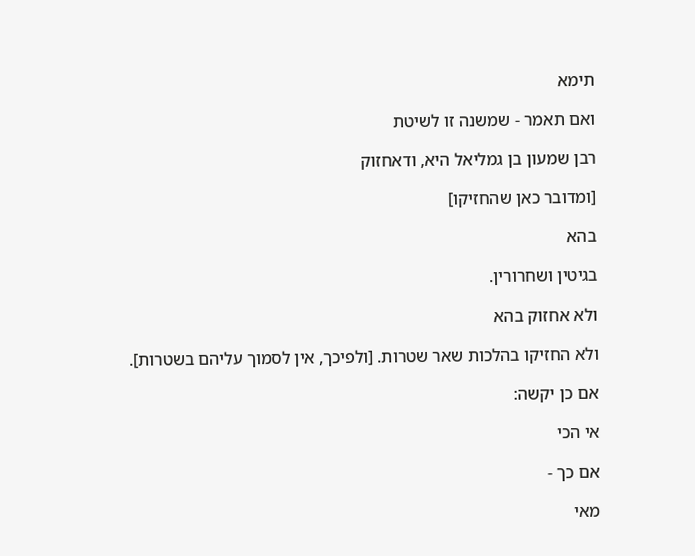תימא

ואם תאמר - שמשנה זו לשיטת

רבן שמעון בן גמליאל היא, ודאחזוק

[ומדובר כאן שהחזיקו]

בהא

בגיטין ושחרורין.

ולא אחזוק בהא

ולא החזיקו בהלכות שאר שטרות. [ולפיכך, אין לסמוך עליהם בשטרות].

אם כן יקשה:

אי הכי

אם כך -

מאי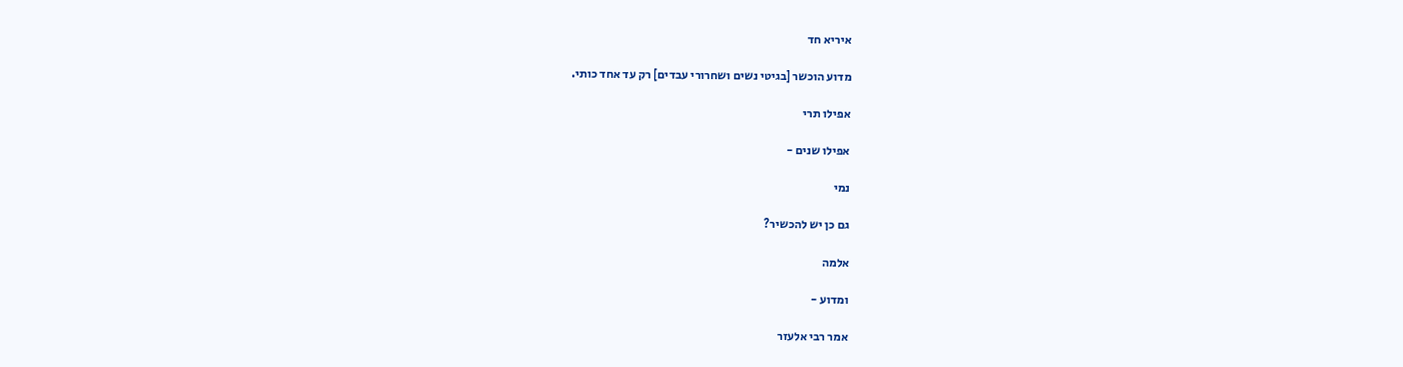איריא חד

מדוע הוכשר [בגיטי נשים ושחרורי עבדים] רק עד אחד כותי.

אפילו תרי

אפילו שנים -

נמי

גם כן יש להכשיר?

אלמה

ומדוע -

אמר רבי אלעזר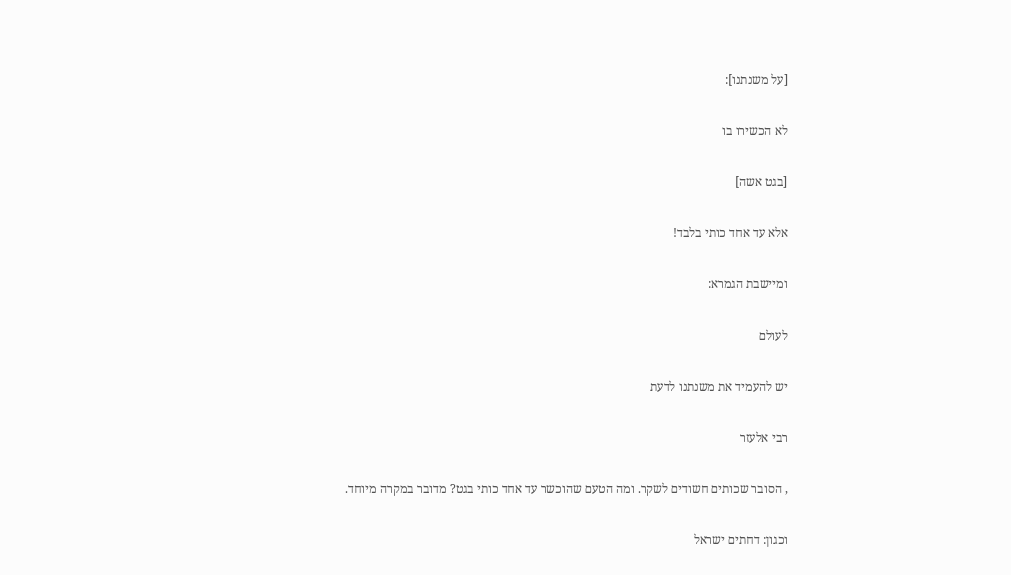[על משנתנו]:

לא הכשירו בו

[בגט אשה]

אלא עד אחד כותי בלבד!

ומיישבת הגמרא:

לעולם

יש להעמיד את משנתנו לדעת

רבי אלעזר

, הסובר שכותים חשודים לשקר. ומה הטעם שהוכשר עד אחד כותי בגט? מדובר במקרה מיוחד.

וכגון: דחתים ישראל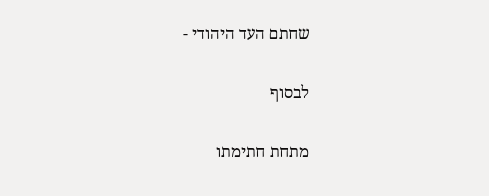שחתם העד היהודי -

לבסוף

מתחת חתימתו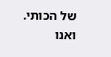של הכותי. ואנו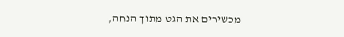מכשירים את הגט מתוך הנחה,